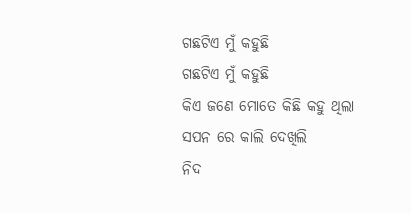ଗଛଟିଏ ମୁଁ କହୁଛି
ଗଛଟିଏ ମୁଁ କହୁଛି
କିଏ ଜଣେ ମୋତେ କିଛି କହୁ ଥିଲା
ସପନ ରେ କାଲି ଦେଖିଲି
ନିଦ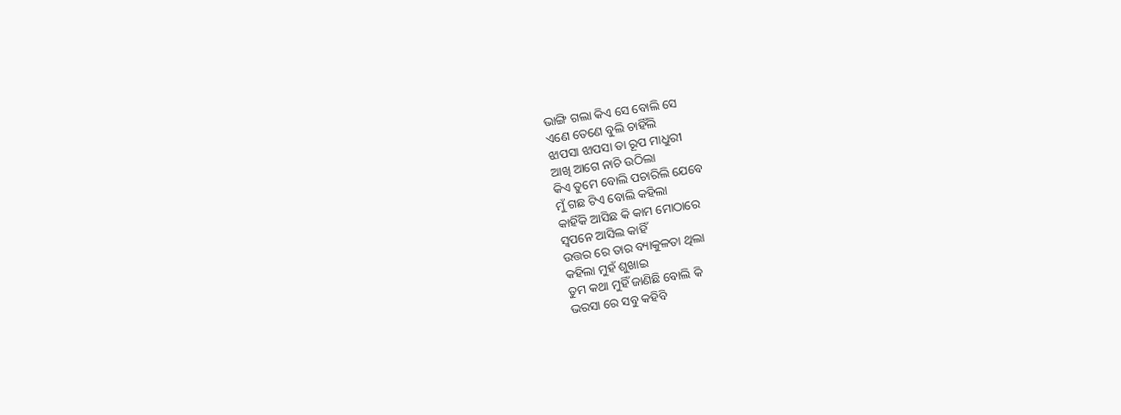ଭାଙ୍ଗି ଗଲା କିଏ ସେ ବୋଲି ସେ
ଏଣେ ତେଣେ ବୁଲି ଚାହିଁଲି
ଝାପସା ଝାପସା ତା ରୂପ ମାଧୁରୀ
ଆଖି ଆଗେ ନାଚି ଉଠିଲା
କିଏ ତୁମେ ବୋଲି ପଚାରିଲି ଯେବେ
ମୁଁ ଗଛ ଟିଏ ବୋଲି କହିଲା
କାହିଁକି ଆସିଛ କି କାମ ମୋଠାରେ
ସ୍ୱପନେ ଆସିଲ କାହିଁ
ଉତ୍ତର ରେ ତାର ବ୍ୟାକୁଳତା ଥିଲା
କହିଲା ମୁହଁ ଶୁଖାଇ
ତୁମ କଥା ମୁହିଁ ଜାଣିଛି ବୋଲି କି
ଭରସା ରେ ସବୁ କହିବି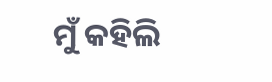ମୁଁ କହିଲି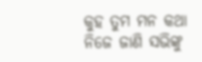କୁହ ତୁମ ମନ କଥା
ନିଜେ ଜାଣି ସଭିଙ୍କୁ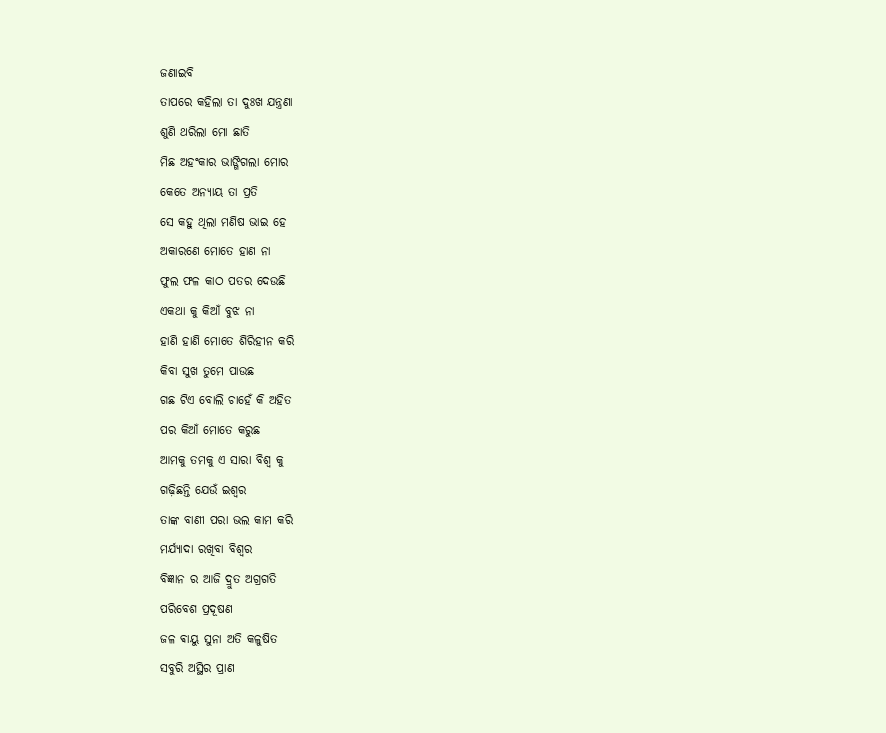ଜଣାଇବି
ତାପରେ କହିଲା ତା ଦୁଃଖ ଯନ୍ତ୍ରଣା
ଶୁଣି ଥରିଲା ମୋ ଛାତି
ମିଛ ଅହଂକାର ଭାଙ୍ଗିଗଲା ମୋର
କେତେ ଅନ୍ୟାୟ ତା ପ୍ରତି
ସେ କହୁ ଥିଲା ମଣିଷ ଭାଇ ହେ
ଅକାରଣେ ମୋତେ ହାଣ ନା
ଫୁଲ ଫଳ କାଠ ପତର ଦେଉଛି
ଏକଥା କୁ କିଆଁ ବୁଝ ନା
ହାଣି ହାଣି ମୋତେ ଶିରିହୀନ କରି
କିବା ସୁଖ ତୁମେ ପାଉଛ
ଗଛ ଟିଏ ବୋଲି ଚାହେଁ କି ଅହିତ
ପର କିଆଁ ମୋତେ କରୁଛ
ଆମକୁ ତମକୁ ଏ ସାରା ବିଶ୍ୱ କୁ
ଗଢ଼ିଛନ୍ତି ଯେଉଁ ଇଶ୍ୱର
ତାଙ୍କ ବାଣୀ ପରା ଭଲ କାମ କରି
ମର୍ଯ୍ୟାଦା ରଖିବା ବିଶ୍ୱର
ବିଜ୍ଞାନ ର ଆଜି ଦ୍ରୁତ ଅଗ୍ରଗତି
ପରିବେଶ ପ୍ରଦୂଷଣ
ଜଳ ଵାୟୁ ସୁନା ଅତି କଳୁଷିତ
ସବୁରି ଅସ୍ଥିର ପ୍ରାଣ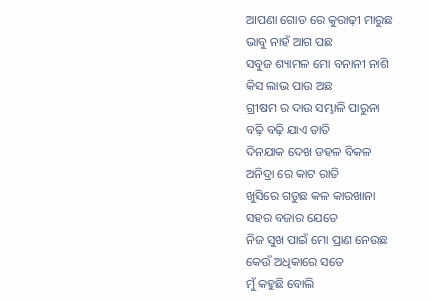ଆପଣା ଗୋଡ ରେ କୁରାଢ଼ୀ ମାରୁଛ
ଭାବୁ ନାହଁ ଆଗ ପଛ
ସବୁଜ ଶ୍ୟାମଳ ମୋ ବନାନୀ ନାଶି
କିସ ଲାଭ ପାଉ ଅଛ
ଗ୍ରୀଷମ ର ଦାଉ ସମ୍ଭାଳି ପାରୁନା
ବଢ଼ି ବଢ଼ି ଯାଏ ତାତି
ଦିନଯାକ ଦେଖ ଡହଳ ବିକଳ
ଅନିଦ୍ରା ରେ କାଟ ରାତି
ଖୁସିରେ ଗଡୁଛ କଳ କାରଖାନା
ସହର ବଜାର ଯେତେ
ନିଜ ସୁଖ ପାଇଁ ମୋ ପ୍ରାଣ ନେଉଛ
କେଉଁ ଅଧିକାରେ ସତେ
ମୁଁ କହୁଛି ବୋଲି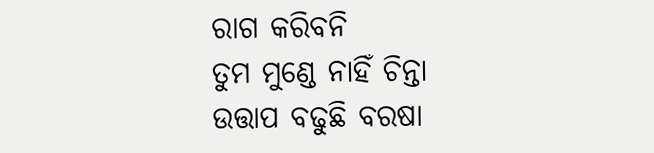ରାଗ କରିବନି
ତୁମ ମୁଣ୍ଡେ ନାହିଁ ଚିନ୍ତା
ଉତ୍ତାପ ବଢୁଛି ବରଷା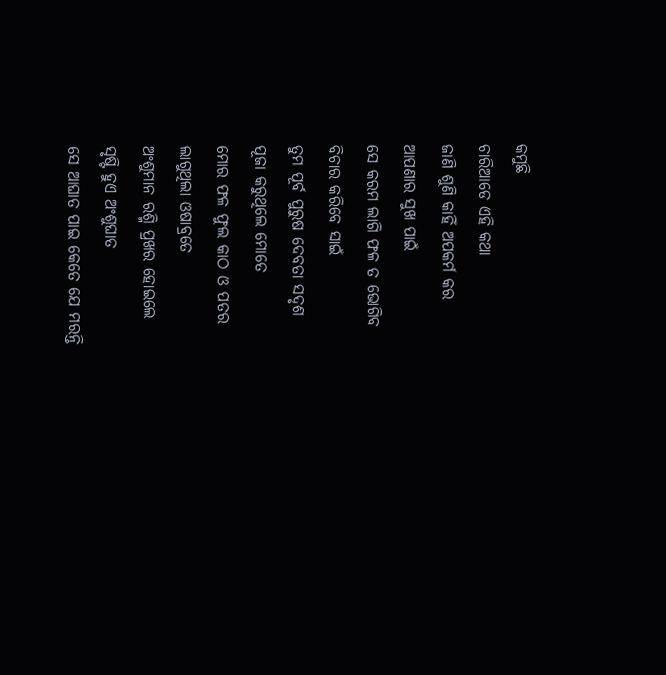କମୁଛି
ଚାରିଆଡେ ଏହି କଥା
ଜାଣି ଶୁଣି କାହିଁ ଅପକର୍ମ କର
ଆପଣାର ସୁଖ ପାଇଁ
ସେ କରମ ଲାଗି ଫଳ ତ ଭୋଗିବ
ବିଚାର କରିବେ ସାଇଁ
ତୁମ ପୂର୍ବ ପୁରୁଷ ଦେବତା ସଦୃଶ
ପୂଜା କରୁଥିଲେ ମୋତେ
ମୋର ଫଳ ଫୁଲ କାଠ ଓ ପତର
ଲାଗୁଥିଲା ଓଷାବ୍ରତେ
ଅଂଶୁମାନ ରଶ୍ମି ପ୍ରଖର ହୋଇଲେ
ସୃଷ୍ଟି ହୁଏ ଅଂଶୁଘାତ
ସେ ଆଘାତ ପାଇ କେତେ ଯେ ମରନ୍ତି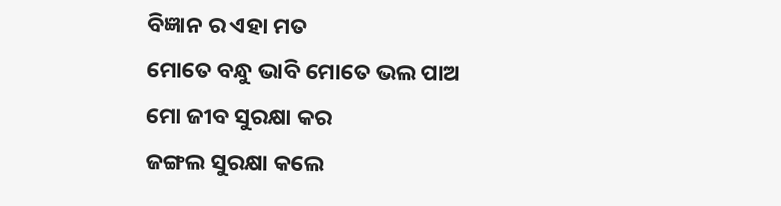ବିଜ୍ଞାନ ର ଏହା ମତ
ମୋତେ ବନ୍ଧୁ ଭାବି ମୋତେ ଭଲ ପାଅ
ମୋ ଜୀବ ସୁରକ୍ଷା କର
ଜଙ୍ଗଲ ସୁରକ୍ଷା କଲେ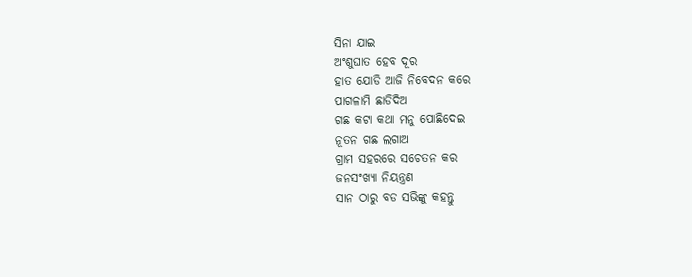ସିନା ଯାଇ
ଅଂଶୁଘାତ ହେବ ଦୂର
ହାତ ଯୋଡି ଆଜି ନିବେଦନ କରେ
ପାଗଳାମି ଛାଡିଦିଅ
ଗଛ କଟା କଥା ମନୁ ପୋଛିଦେଇ
ନୂତନ ଗଛ ଲଗାଅ
ଗ୍ରାମ ସହରରେ ସଚେତନ କର
ଜନସଂଖ୍ୟା ନିୟନ୍ତ୍ରଣ
ସାନ ଠାରୁ ବଡ ସଭିଙ୍କୁ କହନ୍ତୁ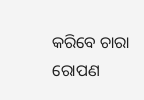କରିବେ ଚାରା ରୋପଣ